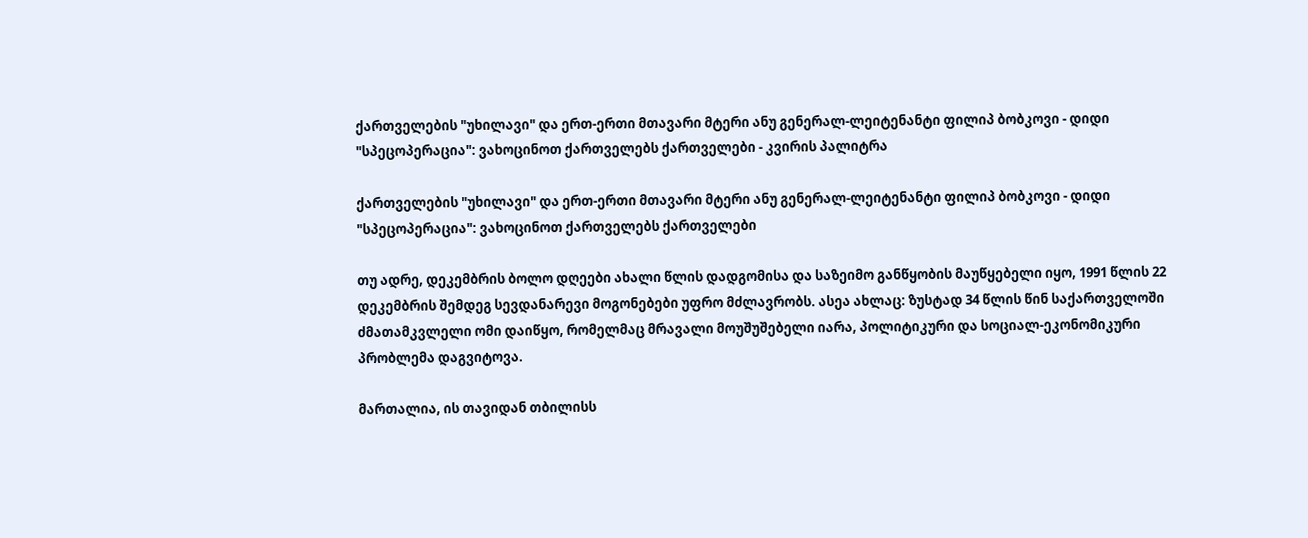ქართველების "უხილავი" და ერთ-ერთი მთავარი მტერი ანუ გენერალ-ლეიტენანტი ფილიპ ბობკოვი - დიდი "სპეცოპერაცია": ვახოცინოთ ქართველებს ქართველები - კვირის პალიტრა

ქართველების "უხილავი" და ერთ-ერთი მთავარი მტერი ანუ გენერალ-ლეიტენანტი ფილიპ ბობკოვი - დიდი "სპეცოპერაცია": ვახოცინოთ ქართველებს ქართველები

თუ ადრე, დეკემბრის ბოლო დღეები ახალი წლის დადგომისა და საზეიმო განწყობის მაუწყებელი იყო, 1991 წლის 22 დეკემბრის შემდეგ სევდანარევი მოგონებები უფრო მძლავრობს. ასეა ახლაც: ზუსტად 34 წლის წინ საქართველოში ძმათამკვლელი ომი დაიწყო, რომელმაც მრავალი მოუშუშებელი იარა, პოლიტიკური და სოციალ-ეკონომიკური პრობლემა დაგვიტოვა.

მართალია, ის თავიდან თბილისს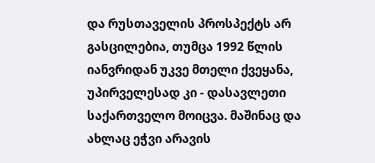და რუსთაველის პროსპექტს არ გასცილებია, თუმცა 1992 წლის იანვრიდან უკვე მთელი ქვეყანა, უპირველესად კი - დასავლეთი საქართველო მოიცვა. მაშინაც და ახლაც ეჭვი არავის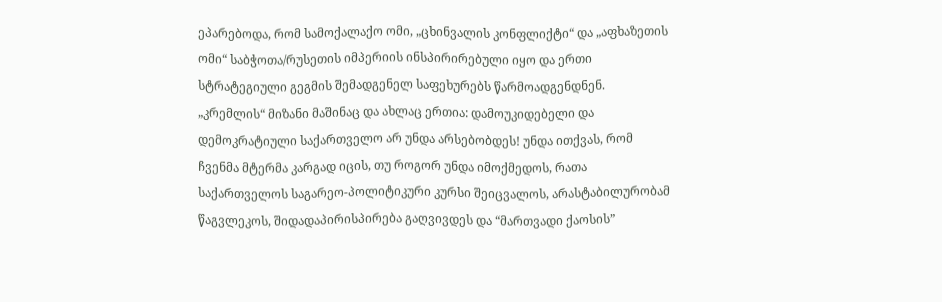ეპარებოდა, რომ სამოქალაქო ომი, „ცხინვალის კონფლიქტი“ და „აფხაზეთის ომი“ საბჭოთა/რუსეთის იმპერიის ინსპირირებული იყო და ერთი სტრატეგიული გეგმის შემადგენელ საფეხურებს წარმოადგენდნენ. „კრემლის“ მიზანი მაშინაც და ახლაც ერთია: დამოუკიდებელი და დემოკრატიული საქართველო არ უნდა არსებობდეს! უნდა ითქვას, რომ ჩვენმა მტერმა კარგად იცის, თუ როგორ უნდა იმოქმედოს, რათა საქართველოს საგარეო-პოლიტიკური კურსი შეიცვალოს, არასტაბილურობამ წაგვლეკოს, შიდადაპირისპირება გაღვივდეს და “მართვადი ქაოსის”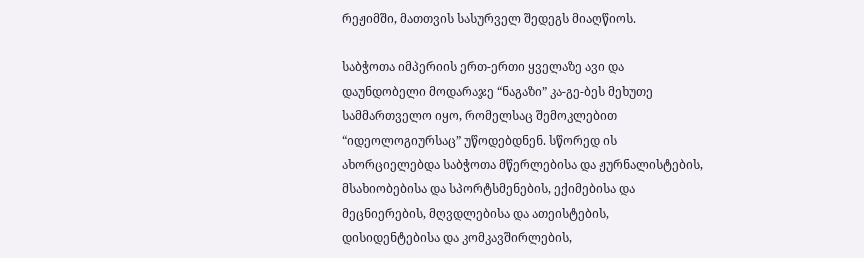რეჟიმში, მათთვის სასურველ შედეგს მიაღწიოს.

საბჭოთა იმპერიის ერთ-ერთი ყველაზე ავი და დაუნდობელი მოდარაჯე “ნაგაზი” კა-გე-ბეს მეხუთე სამმართველო იყო, რომელსაც შემოკლებით “იდეოლოგიურსაც” უწოდებდნენ. სწორედ ის ახორციელებდა საბჭოთა მწერლებისა და ჟურნალისტების, მსახიობებისა და სპორტსმენების, ექიმებისა და მეცნიერების, მღვდლებისა და ათეისტების, დისიდენტებისა და კომკავშირლების,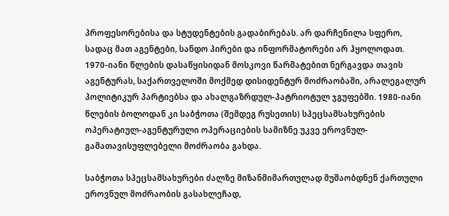პროფესორებისა და სტუდენტების გადაბირებას. არ დარჩენილა სფერო, სადაც მათ აგენტები, სანდო პირები და ინფორმატორები არ ჰყოლოდათ. 1970-იანი წლების დასაწყისიდან მოსკოვი წარმატებით ნერგავდა თავის აგენტურას, საქართველოში მოქმედ დისიდენტურ მოძრაობაში, არალეგალურ პოლიტიკურ პარტიებსა და ახალგაზრდულ-პატრიოტულ ჯგუფებში. 1980-იანი წლების ბოლოდან კი საბჭოთა (შემდეგ რუსეთის) სპეცსამსახურების ოპერატიულ-აგენტურული ოპერაციების სამიზნე უკვე ეროვნულ-გამათავისუფლებელი მოძრაობა გახდა.

საბჭოთა სპეცსამსახურები ძალზე მიზანმიმართულად მუშაობდნენ ქართული ეროვნულ მოძრაობის გასახლეჩად,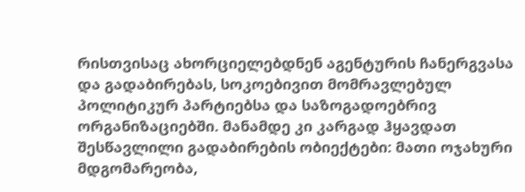რისთვისაც ახორციელებდნენ აგენტურის ჩანერგვასა და გადაბირებას, სოკოებივით მომრავლებულ პოლიტიკურ პარტიებსა და საზოგადოებრივ ორგანიზაციებში. მანამდე კი კარგად ჰყავდათ შესწავლილი გადაბირების ობიექტები: მათი ოჯახური მდგომარეობა,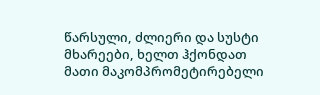წარსული, ძლიერი და სუსტი მხარეები, ხელთ ჰქონდათ მათი მაკომპრომეტირებელი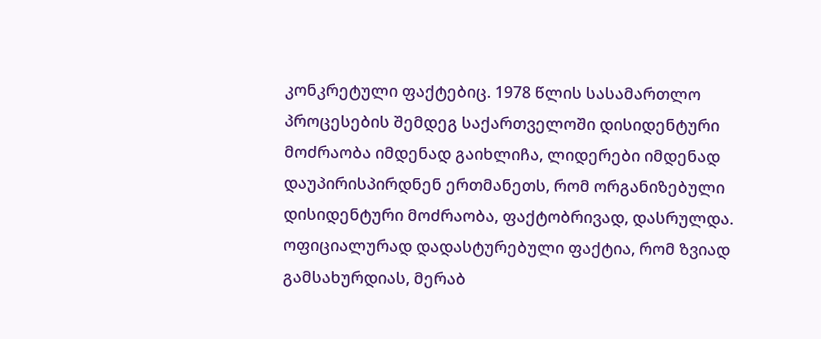კონკრეტული ფაქტებიც. 1978 წლის სასამართლო პროცესების შემდეგ საქართველოში დისიდენტური მოძრაობა იმდენად გაიხლიჩა, ლიდერები იმდენად დაუპირისპირდნენ ერთმანეთს, რომ ორგანიზებული დისიდენტური მოძრაობა, ფაქტობრივად, დასრულდა. ოფიციალურად დადასტურებული ფაქტია, რომ ზვიად გამსახურდიას, მერაბ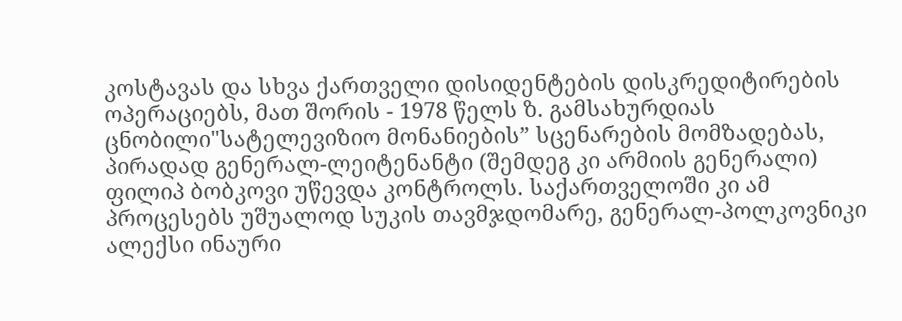კოსტავას და სხვა ქართველი დისიდენტების დისკრედიტირების ოპერაციებს, მათ შორის - 1978 წელს ზ. გამსახურდიას ცნობილი"სატელევიზიო მონანიების” სცენარების მომზადებას, პირადად გენერალ-ლეიტენანტი (შემდეგ კი არმიის გენერალი) ფილიპ ბობკოვი უწევდა კონტროლს. საქართველოში კი ამ პროცესებს უშუალოდ სუკის თავმჯდომარე, გენერალ-პოლკოვნიკი ალექსი ინაური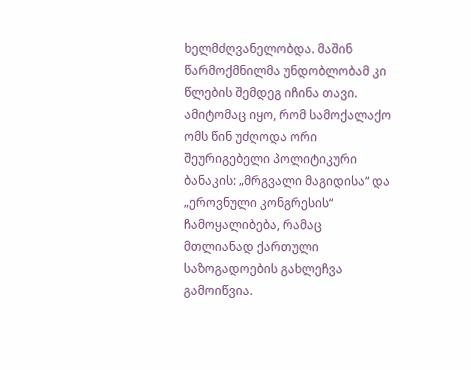ხელმძღვანელობდა. მაშინ წარმოქმნილმა უნდობლობამ კი წლების შემდეგ იჩინა თავი. ამიტომაც იყო, რომ სამოქალაქო ომს წინ უძღოდა ორი შეურიგებელი პოლიტიკური ბანაკის: „მრგვალი მაგიდისა“ და „ეროვნული კონგრესის“ ჩამოყალიბება, რამაც მთლიანად ქართული საზოგადოების გახლეჩვა გამოიწვია.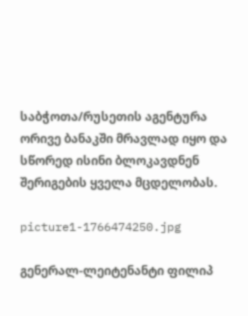საბჭოთა/რუსეთის აგენტურა ორივე ბანაკში მრავლად იყო და სწორედ ისინი ბლოკავდნენ შერიგების ყველა მცდელობას.

picture1-1766474250.jpg

გენერალ-ლეიტენანტი ფილიპ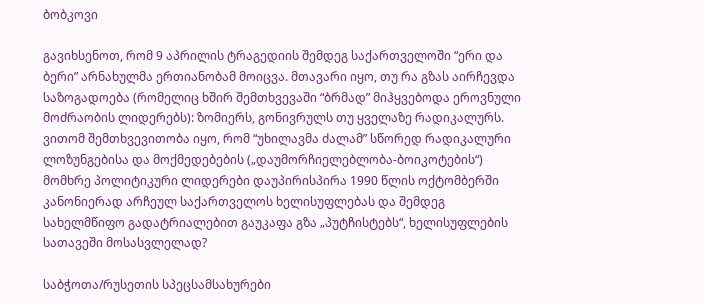ბობკოვი

გავიხსენოთ, რომ 9 აპრილის ტრაგედიის შემდეგ საქართველოში “ერი და ბერი” არნახულმა ერთიანობამ მოიცვა. მთავარი იყო, თუ რა გზას აირჩევდა საზოგადოება (რომელიც ხშირ შემთხვევაში “ბრმად” მიჰყვებოდა ეროვნული მოძრაობის ლიდერებს): ზომიერს, გონივრულს თუ ყველაზე რადიკალურს. ვითომ შემთხვევითობა იყო, რომ “უხილავმა ძალამ” სწორედ რადიკალური ლოზუნგებისა და მოქმედებების („დაუმორჩიელებლობა-ბოიკოტების“) მომხრე პოლიტიკური ლიდერები დაუპირისპირა 1990 წლის ოქტომბერში კანონიერად არჩეულ საქართველოს ხელისუფლებას და შემდეგ სახელმწიფო გადატრიალებით გაუკაფა გზა „პუტჩისტებს“, ხელისუფლების სათავეში მოსასვლელად?

საბჭოთა/რუსეთის სპეცსამსახურები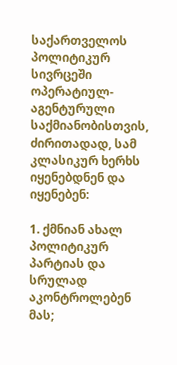საქართველოს პოლიტიკურ სივრცეში ოპერატიულ-აგენტურული საქმიანობისთვის, ძირითადად, სამ კლასიკურ ხერხს იყენებდნენ და იყენებენ:

1. ქმნიან ახალ პოლიტიკურ პარტიას და სრულად აკონტროლებენ მას;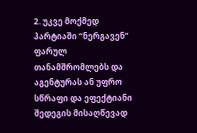2. უკვე მოქმედ პარტიაში “ნერგავენ” ფარულ თანამშრომლებს და აგენტურას ან უფრო სწრაფი და ეფექტიანი შედეგის მისაღწევად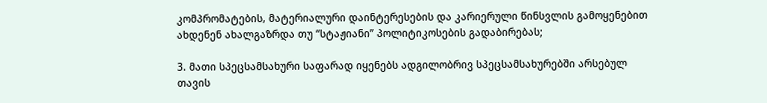კომპრომატების, მატერიალური დაინტერესების და კარიერული წინსვლის გამოყენებით ახდენენ ახალგაზრდა თუ “სტაჟიანი” პოლიტიკოსების გადაბირებას;

3. მათი სპეცსამსახური საფარად იყენებს ადგილობრივ სპეცსამსახურებში არსებულ თავის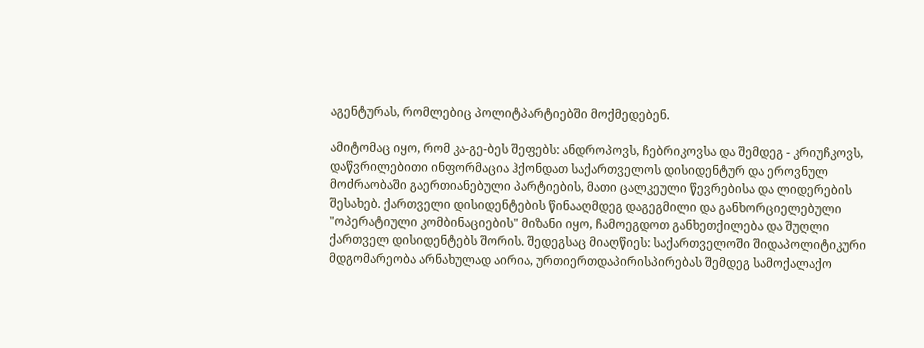აგენტურას, რომლებიც პოლიტპარტიებში მოქმედებენ.

ამიტომაც იყო, რომ კა-გე-ბეს შეფებს: ანდროპოვს, ჩებრიკოვსა და შემდეგ - კრიუჩკოვს, დაწვრილებითი ინფორმაცია ჰქონდათ საქართველოს დისიდენტურ და ეროვნულ მოძრაობაში გაერთიანებული პარტიების, მათი ცალკეული წევრებისა და ლიდერების შესახებ. ქართველი დისიდენტების წინააღმდეგ დაგეგმილი და განხორციელებული "ოპერატიული კომბინაციების" მიზანი იყო, ჩამოეგდოთ განხეთქილება და შუღლი ქართველ დისიდენტებს შორის. შედეგსაც მიაღწიეს: საქართველოში შიდაპოლიტიკური მდგომარეობა არნახულად აირია, ურთიერთდაპირისპირებას შემდეგ სამოქალაქო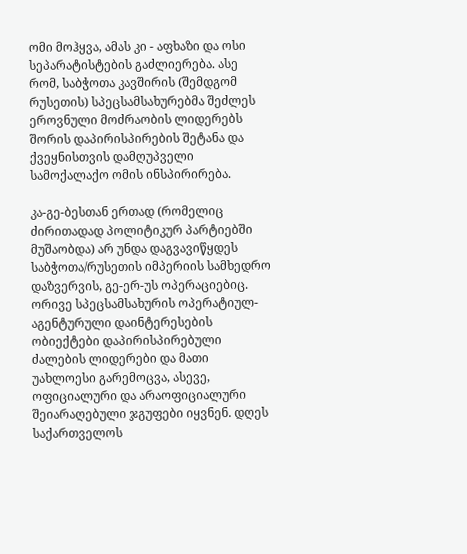ომი მოჰყვა, ამას კი - აფხაზი და ოსი სეპარატისტების გაძლიერება. ასე რომ, საბჭოთა კავშირის (შემდგომ რუსეთის) სპეცსამსახურებმა შეძლეს ეროვნული მოძრაობის ლიდერებს შორის დაპირისპირების შეტანა და ქვეყნისთვის დამღუპველი სამოქალაქო ომის ინსპირირება.

კა-გე-ბესთან ერთად (რომელიც ძირითადად პოლიტიკურ პარტიებში მუშაობდა) არ უნდა დაგვავიწყდეს საბჭოთა/რუსეთის იმპერიის სამხედრო დაზვერვის, გე-ერ-უს ოპერაციებიც. ორივე სპეცსამსახურის ოპერატიულ-აგენტურული დაინტერესების ობიექტები დაპირისპირებული ძალების ლიდერები და მათი უახლოესი გარემოცვა, ასევე, ოფიციალური და არაოფიციალური შეიარაღებული ჯგუფები იყვნენ. დღეს საქართველოს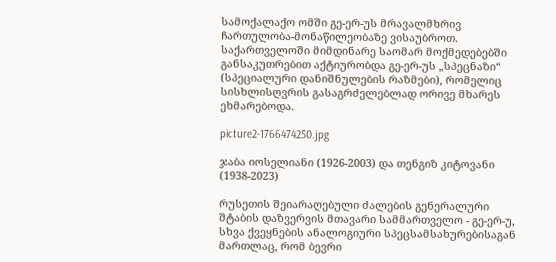სამოქალაქო ომში გე-ერ-უს მრავალმხრივ ჩართულობა-მონაწილეობაზე ვისაუბროთ. საქართველოში მიმდინარე საომარ მოქმედებებში განსაკუთრებით აქტიურობდა გე-ერ-უს „სპეცნაზი“ (სპეციალური დანიშნულების რაზმები), რომელიც სისხლისღვრის გასაგრძელებლად ორივე მხარეს ეხმარებოდა.

picture2-1766474250.jpg

ჯაბა იოსელიანი (1926-2003) და თენგიზ კიტოვანი (1938-2023)

რუსეთის შეიარაღებული ძალების გენერალური შტაბის დაზვერვის მთავარი სამმართველო - გე-ერ-უ, სხვა ქვეყნების ანალოგიური სპეცსამსახურებისაგან მართლაც, რომ ბევრი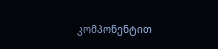კომპონენტით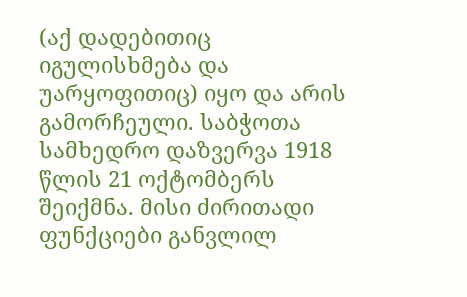(აქ დადებითიც იგულისხმება და უარყოფითიც) იყო და არის გამორჩეული. საბჭოთა სამხედრო დაზვერვა 1918 წლის 21 ოქტომბერს შეიქმნა. მისი ძირითადი ფუნქციები განვლილ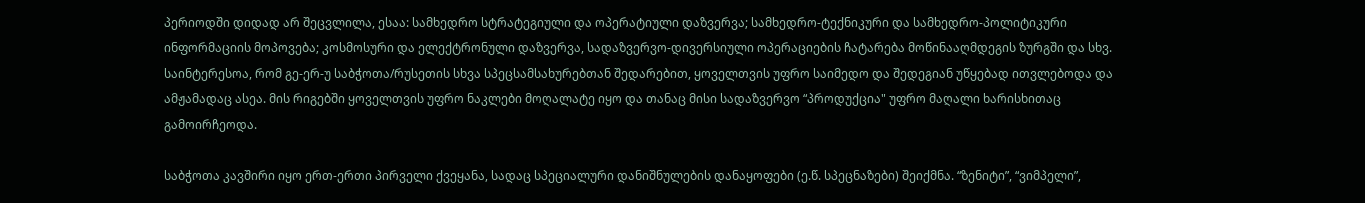პერიოდში დიდად არ შეცვლილა, ესაა: სამხედრო სტრატეგიული და ოპერატიული დაზვერვა; სამხედრო-ტექნიკური და სამხედრო-პოლიტიკური ინფორმაციის მოპოვება; კოსმოსური და ელექტრონული დაზვერვა, სადაზვერვო-დივერსიული ოპერაციების ჩატარება მოწინააღმდეგის ზურგში და სხვ. საინტერესოა, რომ გე-ერ-უ საბჭოთა/რუსეთის სხვა სპეცსამსახურებთან შედარებით, ყოველთვის უფრო საიმედო და შედეგიან უწყებად ითვლებოდა და ამჟამადაც ასეა. მის რიგებში ყოველთვის უფრო ნაკლები მოღალატე იყო და თანაც მისი სადაზვერვო “პროდუქცია" უფრო მაღალი ხარისხითაც გამოირჩეოდა.

საბჭოთა კავშირი იყო ერთ-ერთი პირველი ქვეყანა, სადაც სპეციალური დანიშნულების დანაყოფები (ე.წ. სპეცნაზები) შეიქმნა. “ზენიტი”, “ვიმპელი”,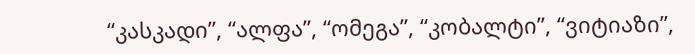“კასკადი”, “ალფა”, “ომეგა”, “კობალტი”, “ვიტიაზი”,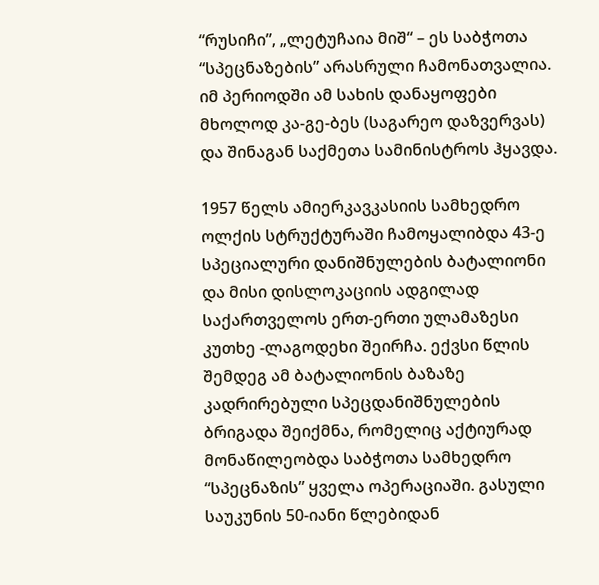“რუსიჩი”, „ლეტუჩაია მიშ“ – ეს საბჭოთა “სპეცნაზების” არასრული ჩამონათვალია. იმ პერიოდში ამ სახის დანაყოფები მხოლოდ კა-გე-ბეს (საგარეო დაზვერვას) და შინაგან საქმეთა სამინისტროს ჰყავდა.

1957 წელს ამიერკავკასიის სამხედრო ოლქის სტრუქტურაში ჩამოყალიბდა 43-ე სპეციალური დანიშნულების ბატალიონი და მისი დისლოკაციის ადგილად საქართველოს ერთ-ერთი ულამაზესი კუთხე -ლაგოდეხი შეირჩა. ექვსი წლის შემდეგ ამ ბატალიონის ბაზაზე კადრირებული სპეცდანიშნულების ბრიგადა შეიქმნა, რომელიც აქტიურად მონაწილეობდა საბჭოთა სამხედრო “სპეცნაზის” ყველა ოპერაციაში. გასული საუკუნის 50-იანი წლებიდან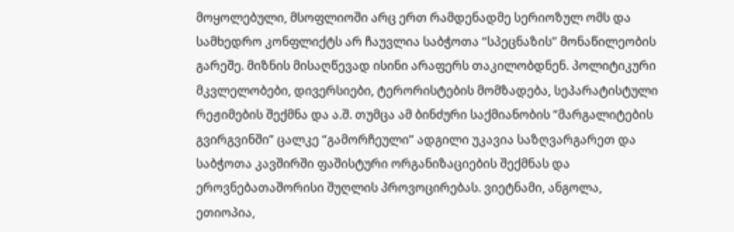მოყოლებული, მსოფლიოში არც ერთ რამდენადმე სერიოზულ ომს და სამხედრო კონფლიქტს არ ჩაუვლია საბჭოთა “სპეცნაზის” მონაწილეობის გარეშე. მიზნის მისაღწევად ისინი არაფერს თაკილობდნენ. პოლიტიკური მკვლელობები, დივერსიები, ტერორისტების მომზადება, სეპარატისტული რეჟიმების შექმნა და ა.შ. თუმცა ამ ბინძური საქმიანობის “მარგალიტების გვირგვინში” ცალკე “გამორჩეული” ადგილი უკავია საზღვარგარეთ და საბჭოთა კავშირში ფაშისტური ორგანიზაციების შექმნას და ეროვნებათაშორისი შუღლის პროვოცირებას. ვიეტნამი, ანგოლა, ეთიოპია,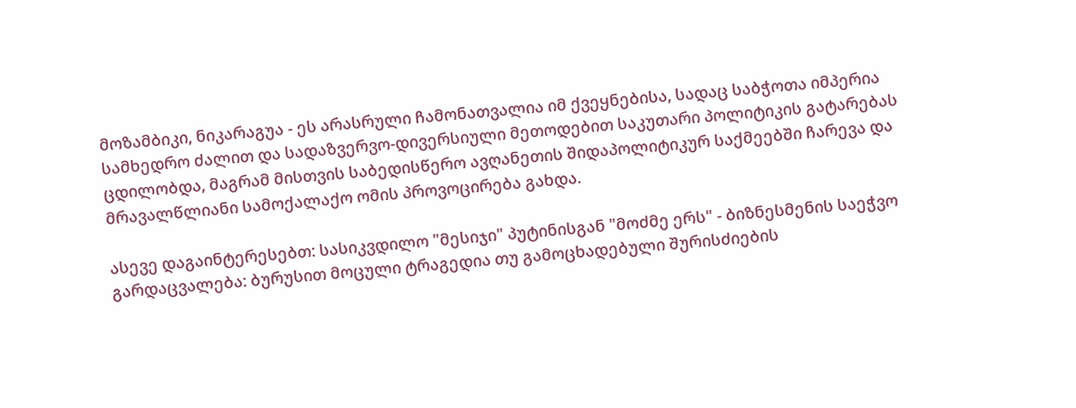მოზამბიკი, ნიკარაგუა - ეს არასრული ჩამონათვალია იმ ქვეყნებისა, სადაც საბჭოთა იმპერია სამხედრო ძალით და სადაზვერვო-დივერსიული მეთოდებით საკუთარი პოლიტიკის გატარებას ცდილობდა, მაგრამ მისთვის საბედისწერო ავღანეთის შიდაპოლიტიკურ საქმეებში ჩარევა და მრავალწლიანი სამოქალაქო ომის პროვოცირება გახდა.

ასევე დაგაინტერესებთ: სასიკვდილო "მესიჯი" პუტინისგან "მოძმე ერს" - ბიზნესმენის საეჭვო გარდაცვალება: ბურუსით მოცული ტრაგედია თუ გამოცხადებული შურისძიების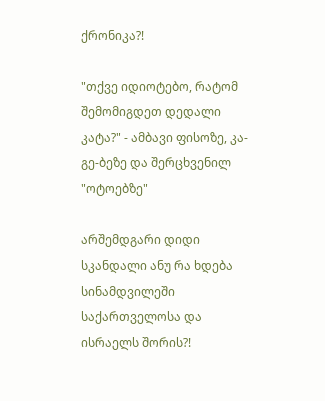ქრონიკა?!

"თქვე იდიოტებო, რატომ შემომიგდეთ დედალი კატა?" - ამბავი ფისოზე, კა-გე-ბეზე და შერცხვენილ "ოტოებზე"

არშემდგარი დიდი სკანდალი ანუ რა ხდება სინამდვილეში საქართველოსა და ისრაელს შორის?!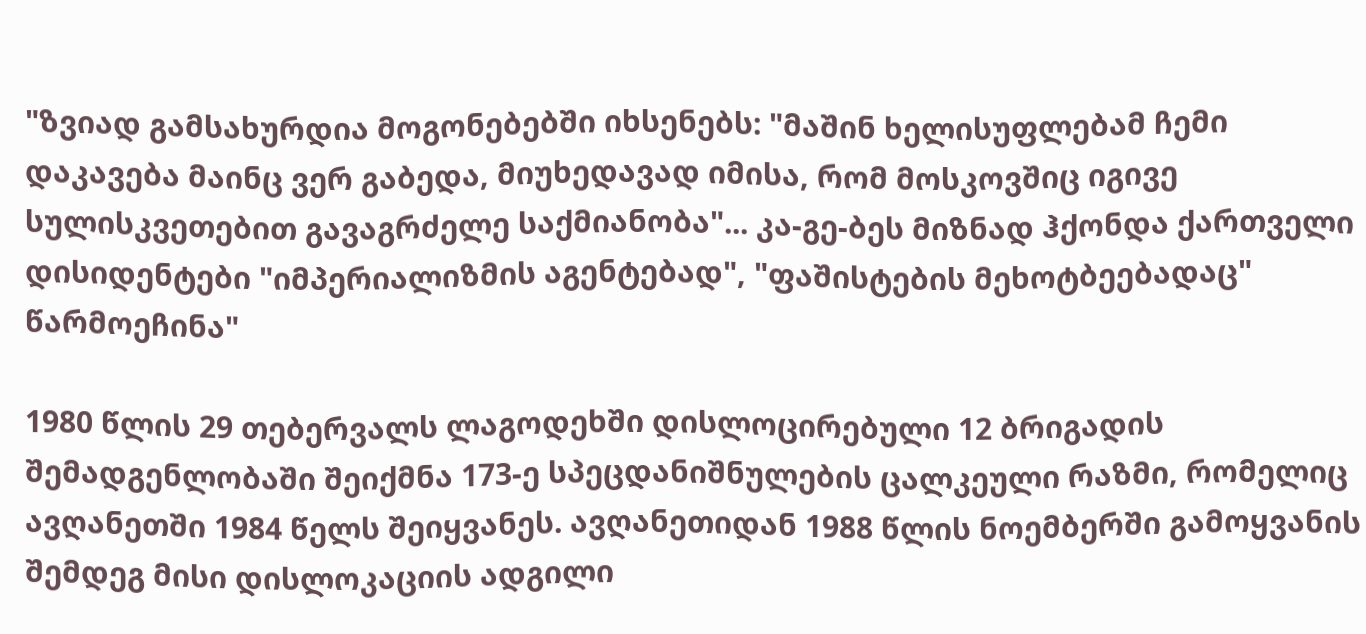"ზვიად გამსახურდია მოგონებებში იხსენებს: "მაშინ ხელისუფლებამ ჩემი დაკავება მაინც ვერ გაბედა, მიუხედავად იმისა, რომ მოსკოვშიც იგივე სულისკვეთებით გავაგრძელე საქმიანობა"... კა-გე-ბეს მიზნად ჰქონდა ქართველი დისიდენტები "იმპერიალიზმის აგენტებად", "ფაშისტების მეხოტბეებადაც" წარმოეჩინა"

1980 წლის 29 თებერვალს ლაგოდეხში დისლოცირებული 12 ბრიგადის შემადგენლობაში შეიქმნა 173-ე სპეცდანიშნულების ცალკეული რაზმი, რომელიც ავღანეთში 1984 წელს შეიყვანეს. ავღანეთიდან 1988 წლის ნოემბერში გამოყვანის შემდეგ მისი დისლოკაციის ადგილი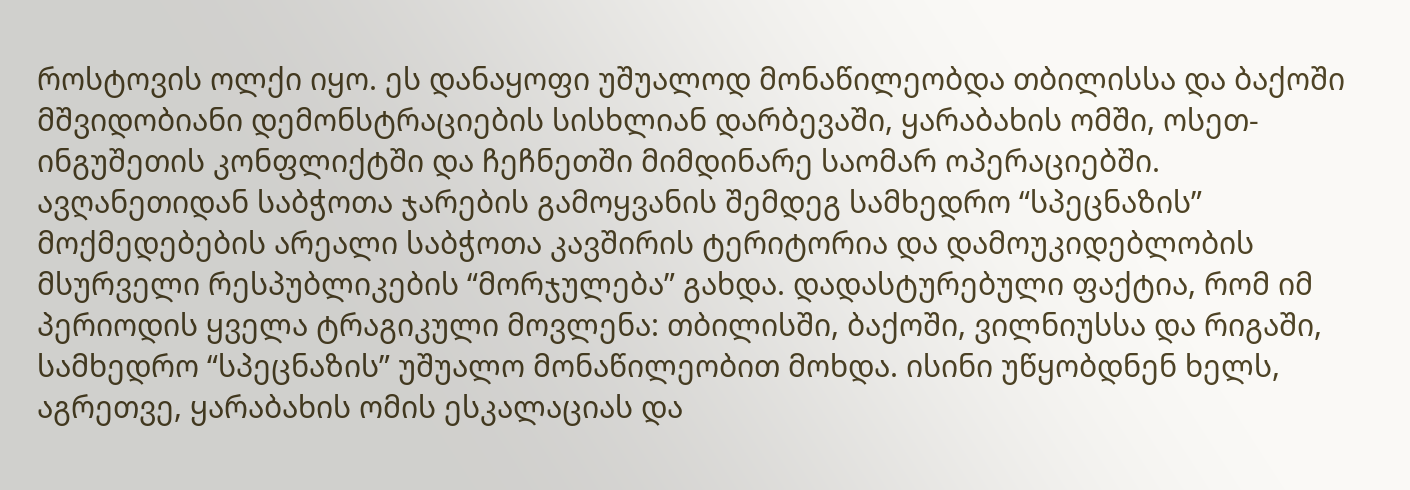როსტოვის ოლქი იყო. ეს დანაყოფი უშუალოდ მონაწილეობდა თბილისსა და ბაქოში მშვიდობიანი დემონსტრაციების სისხლიან დარბევაში, ყარაბახის ომში, ოსეთ-ინგუშეთის კონფლიქტში და ჩეჩნეთში მიმდინარე საომარ ოპერაციებში. ავღანეთიდან საბჭოთა ჯარების გამოყვანის შემდეგ სამხედრო “სპეცნაზის” მოქმედებების არეალი საბჭოთა კავშირის ტერიტორია და დამოუკიდებლობის მსურველი რესპუბლიკების “მორჯულება” გახდა. დადასტურებული ფაქტია, რომ იმ პერიოდის ყველა ტრაგიკული მოვლენა: თბილისში, ბაქოში, ვილნიუსსა და რიგაში, სამხედრო “სპეცნაზის” უშუალო მონაწილეობით მოხდა. ისინი უწყობდნენ ხელს, აგრეთვე, ყარაბახის ომის ესკალაციას და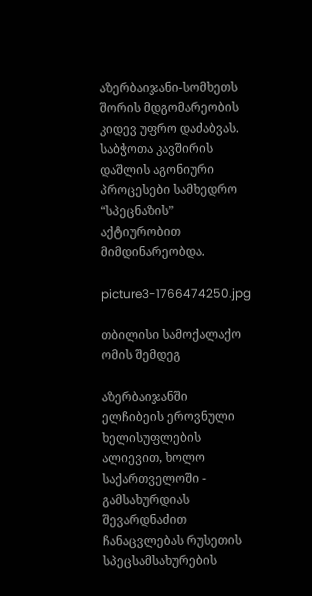აზერბაიჯანი-სომხეთს შორის მდგომარეობის კიდევ უფრო დაძაბვას. საბჭოთა კავშირის დაშლის აგონიური პროცესები სამხედრო “სპეცნაზის” აქტიურობით მიმდინარეობდა.

picture3-1766474250.jpg

თბილისი სამოქალაქო ომის შემდეგ

აზერბაიჯანში ელჩიბეის ეროვნული ხელისუფლების ალიევით, ხოლო საქართველოში - გამსახურდიას შევარდნაძით ჩანაცვლებას რუსეთის სპეცსამსახურების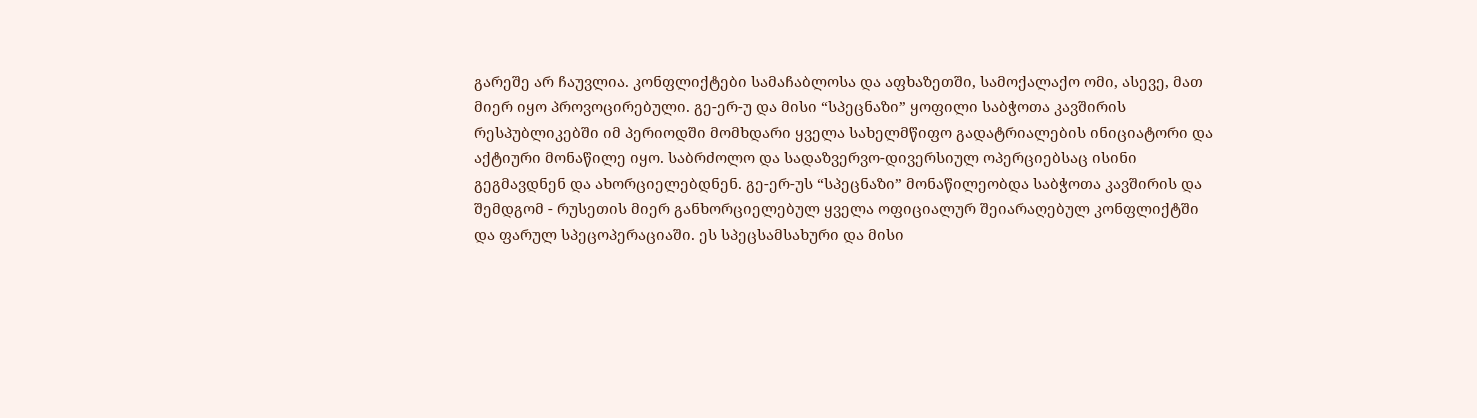გარეშე არ ჩაუვლია. კონფლიქტები სამაჩაბლოსა და აფხაზეთში, სამოქალაქო ომი, ასევე, მათ მიერ იყო პროვოცირებული. გე-ერ-უ და მისი “სპეცნაზი” ყოფილი საბჭოთა კავშირის რესპუბლიკებში იმ პერიოდში მომხდარი ყველა სახელმწიფო გადატრიალების ინიციატორი და აქტიური მონაწილე იყო. საბრძოლო და სადაზვერვო-დივერსიულ ოპერციებსაც ისინი გეგმავდნენ და ახორციელებდნენ. გე-ერ-უს “სპეცნაზი” მონაწილეობდა საბჭოთა კავშირის და შემდგომ - რუსეთის მიერ განხორციელებულ ყველა ოფიციალურ შეიარაღებულ კონფლიქტში და ფარულ სპეცოპერაციაში. ეს სპეცსამსახური და მისი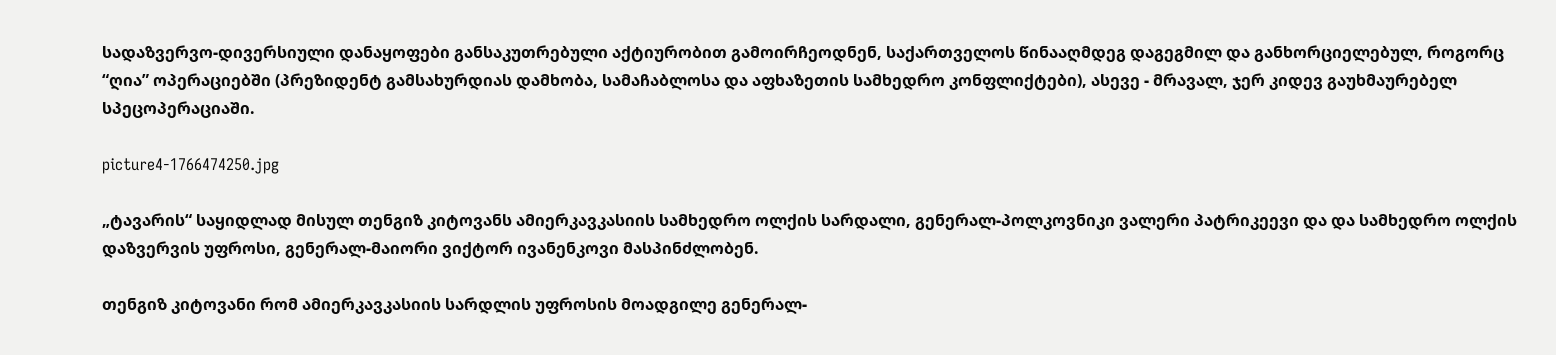სადაზვერვო-დივერსიული დანაყოფები განსაკუთრებული აქტიურობით გამოირჩეოდნენ, საქართველოს წინააღმდეგ დაგეგმილ და განხორციელებულ, როგორც “ღია” ოპერაციებში (პრეზიდენტ გამსახურდიას დამხობა, სამაჩაბლოსა და აფხაზეთის სამხედრო კონფლიქტები), ასევე - მრავალ, ჯერ კიდევ გაუხმაურებელ სპეცოპერაციაში.

picture4-1766474250.jpg

„ტავარის“ საყიდლად მისულ თენგიზ კიტოვანს ამიერკავკასიის სამხედრო ოლქის სარდალი, გენერალ-პოლკოვნიკი ვალერი პატრიკეევი და და სამხედრო ოლქის დაზვერვის უფროსი, გენერალ-მაიორი ვიქტორ ივანენკოვი მასპინძლობენ.

თენგიზ კიტოვანი რომ ამიერკავკასიის სარდლის უფროსის მოადგილე გენერალ-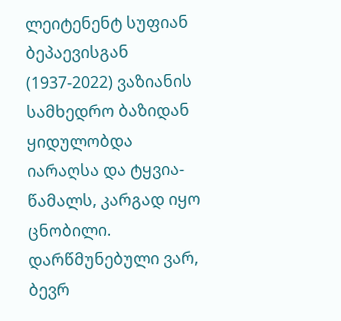ლეიტენენტ სუფიან ბეპაევისგან (1937-2022) ვაზიანის სამხედრო ბაზიდან ყიდულობდა იარაღსა და ტყვია-წამალს, კარგად იყო ცნობილი. დარწმუნებული ვარ, ბევრ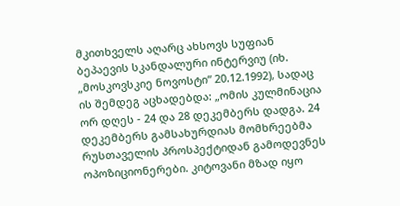მკითხველს აღარც ახსოვს სუფიან ბეპაევის სკანდალური ინტერვიუ (იხ. „მოსკოვსკიე ნოვოსტი“ 20.12.1992), სადაც ის შემდეგ აცხადებდა: „ომის კულმინაცია ორ დღეს - 24 და 28 დეკემბერს დადგა. 24 დეკემბერს გამსახურდიას მომხრეებმა რუსთაველის პროსპექტიდან გამოდევნეს ოპოზიციონერები. კიტოვანი მზად იყო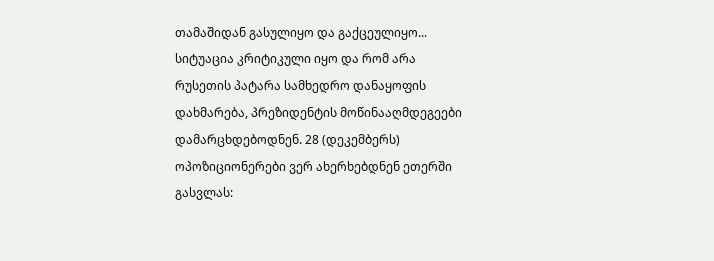თამაშიდან გასულიყო და გაქცეულიყო... სიტუაცია კრიტიკული იყო და რომ არა რუსეთის პატარა სამხედრო დანაყოფის დახმარება, პრეზიდენტის მოწინააღმდეგეები დამარცხდებოდნენ. 28 (დეკემბერს) ოპოზიციონერები ვერ ახერხებდნენ ეთერში გასვლას: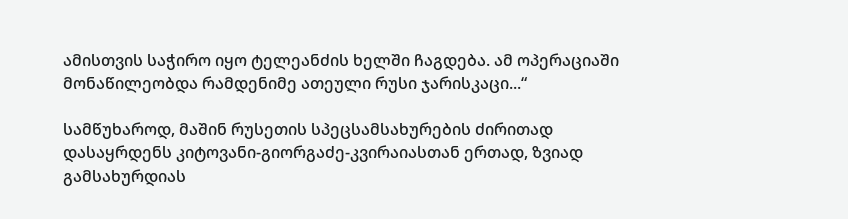ამისთვის საჭირო იყო ტელეანძის ხელში ჩაგდება. ამ ოპერაციაში მონაწილეობდა რამდენიმე ათეული რუსი ჯარისკაცი...“

სამწუხაროდ, მაშინ რუსეთის სპეცსამსახურების ძირითად დასაყრდენს კიტოვანი-გიორგაძე-კვირაიასთან ერთად, ზვიად გამსახურდიას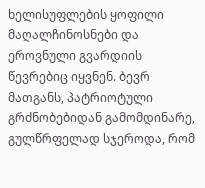ხელისუფლების ყოფილი მაღალჩინოსნები და ეროვნული გვარდიის წევრებიც იყვნენ. ბევრ მათგანს, პატრიოტული გრძნობებიდან გამომდინარე, გულწრფელად სჯეროდა, რომ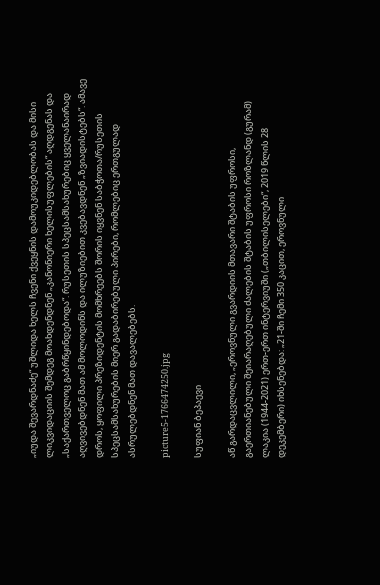„იუდა შევარდნაძე“ უშლიდა ხელს ჩვენი ქვეყნის დამოუკიდებლობას და მისი ლიკვიდაციის შემდეგ მოახდენდნენ „კანონიერი ხელისუფლების“ აღდგენას და „საქართველოც გაბრწყინდებოდა“. რუსეთის სპეცსამსახურებიც ყველანაირად აღვივებდნენ მათ ამ მოლოდინს და ილუზიებით კვებავდნენ „ზვიადისტებს“. ამავე დროს, ყოფილი პრეზიდენტის მომხრეებს შორის იყვნენ საბჭოთა/რუსეთის სპეცსამსახურების მიერ გადაბირებული პირები, რომლებიც ერთგულად ასრულებდნენ მათ დავალებებს.

picture5-1766474250.jpg

სუფიან ბეპაევი

აწ გარდაცვლილი, „ეროვნული გვარდიის მთავარი შტაბის უფროსი, გაერთიანებული შეიარაღებული ძალების შტაბის უფროსი როზლანდ (გურამ) ლაკია (1944-2021) ერთ-ერთ ინტერვიუში („თბილისელები“, 2019 წლის 28 დეკემბერი) იხსენებდა: „21-ში ჩემი 350 კაცით, ეროვნული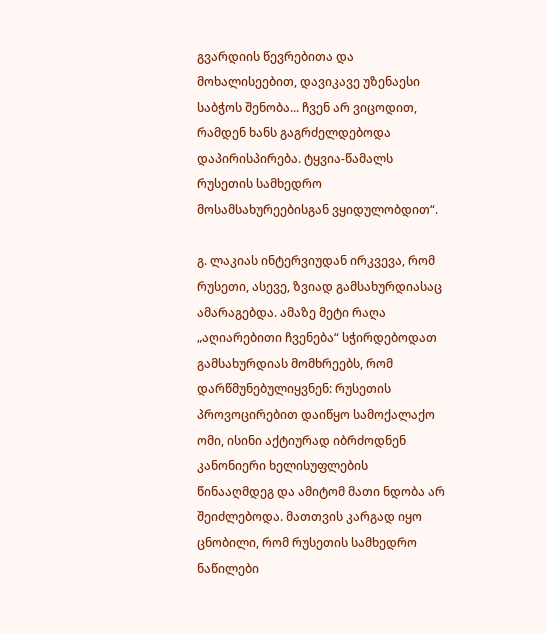გვარდიის წევრებითა და მოხალისეებით, დავიკავე უზენაესი საბჭოს შენობა... ჩვენ არ ვიცოდით, რამდენ ხანს გაგრძელდებოდა დაპირისპირება. ტყვია-წამალს რუსეთის სამხედრო მოსამსახურეებისგან ვყიდულობდით“.

გ. ლაკიას ინტერვიუდან ირკვევა, რომ რუსეთი, ასევე, ზვიად გამსახურდიასაც ამარაგებდა. ამაზე მეტი რაღა „აღიარებითი ჩვენება“ სჭირდებოდათ გამსახურდიას მომხრეებს, რომ დარწმუნებულიყვნენ: რუსეთის პროვოცირებით დაიწყო სამოქალაქო ომი, ისინი აქტიურად იბრძოდნენ კანონიერი ხელისუფლების წინააღმდეგ და ამიტომ მათი ნდობა არ შეიძლებოდა. მათთვის კარგად იყო ცნობილი, რომ რუსეთის სამხედრო ნაწილები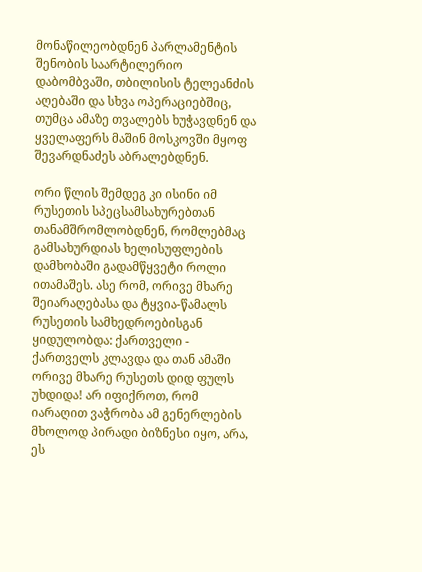მონაწილეობდნენ პარლამენტის შენობის საარტილერიო დაბომბვაში, თბილისის ტელეანძის აღებაში და სხვა ოპერაციებშიც, თუმცა ამაზე თვალებს ხუჭავდნენ და ყველაფერს მაშინ მოსკოვში მყოფ შევარდნაძეს აბრალებდნენ.

ორი წლის შემდეგ კი ისინი იმ რუსეთის სპეცსამსახურებთან თანამშრომლობდნენ, რომლებმაც გამსახურდიას ხელისუფლების დამხობაში გადამწყვეტი როლი ითამაშეს. ასე რომ, ორივე მხარე შეიარაღებასა და ტყვია-წამალს რუსეთის სამხედროებისგან ყიდულობდა: ქართველი - ქართველს კლავდა და თან ამაში ორივე მხარე რუსეთს დიდ ფულს უხდიდა! არ იფიქროთ, რომ იარაღით ვაჭრობა ამ გენერლების მხოლოდ პირადი ბიზნესი იყო, არა, ეს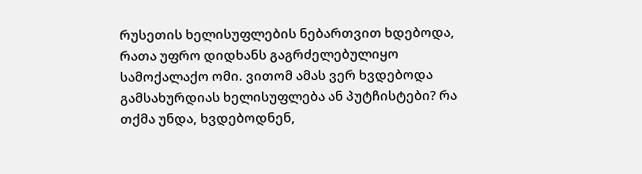რუსეთის ხელისუფლების ნებართვით ხდებოდა, რათა უფრო დიდხანს გაგრძელებულიყო სამოქალაქო ომი. ვითომ ამას ვერ ხვდებოდა გამსახურდიას ხელისუფლება ან პუტჩისტები? რა თქმა უნდა, ხვდებოდნენ,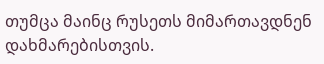თუმცა მაინც რუსეთს მიმართავდნენ დახმარებისთვის.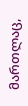მართლაც,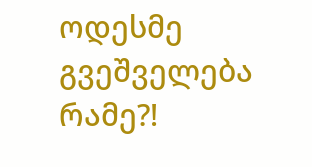ოდესმე გვეშველება რამე?!